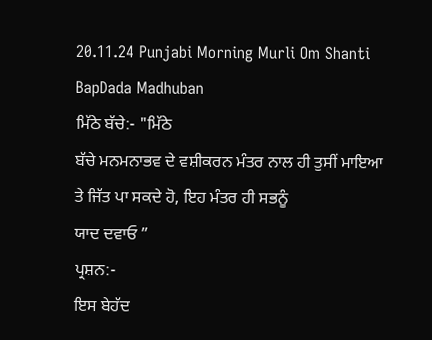20.11.24 Punjabi Morning Murli Om Shanti BapDada Madhuban
ਮਿੱਠੇ ਬੱਚੇ:- "ਮਿੱਠੇ
ਬੱਚੇ ਮਨਮਨਾਭਵ ਦੇ ਵਸ਼ੀਕਰਨ ਮੰਤਰ ਨਾਲ ਹੀ ਤੁਸੀਂ ਮਾਇਆ ਤੇ ਜਿੱਤ ਪਾ ਸਕਦੇ ਹੋ, ਇਹ ਮੰਤਰ ਹੀ ਸਭਨੂੰ
ਯਾਦ ਦਵਾਓ ”
ਪ੍ਰਸ਼ਨ:-
ਇਸ ਬੇਹੱਦ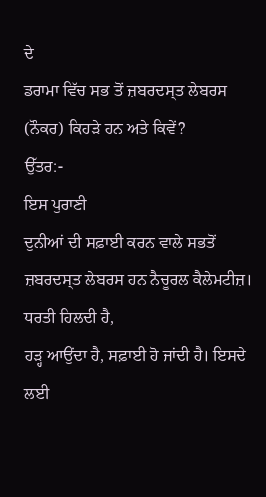ਦੇ
ਡਰਾਮਾ ਵਿੱਚ ਸਭ ਤੋਂ ਜ਼ਬਰਦਸ੍ਤ ਲੇਬਰਸ (ਨੌਕਰ) ਕਿਹੜੇ ਹਨ ਅਤੇ ਕਿਵੇਂ?
ਉੱਤਰ:-
ਇਸ ਪੁਰਾਣੀ
ਦੁਨੀਆਂ ਦੀ ਸਫ਼ਾਈ ਕਰਨ ਵਾਲੇ ਸਭਤੋਂ ਜ਼ਬਰਦਸ੍ਤ ਲੇਬਰਸ ਹਨ ਨੈਚੂਰਲ ਕੈਲੇਮਟੀਜ਼। ਧਰਤੀ ਹਿਲਦੀ ਹੈ,
ਹੜ੍ਹ ਆਉਂਦਾ ਹੈ, ਸਫ਼ਾਈ ਹੋ ਜਾਂਦੀ ਹੈ। ਇਸਦੇ ਲਈ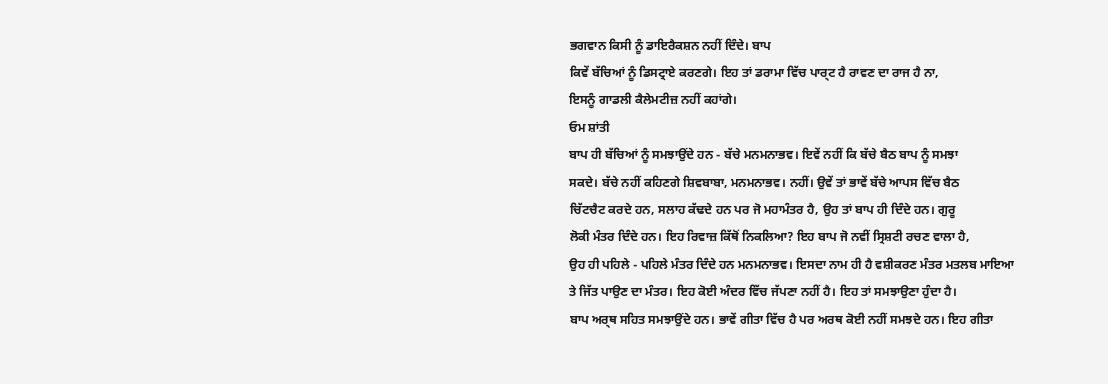ਭਗਵਾਨ ਕਿਸੀ ਨੂੰ ਡਾਇਰੈਕਸ਼ਨ ਨਹੀਂ ਦਿੰਦੇ। ਬਾਪ
ਕਿਵੇਂ ਬੱਚਿਆਂ ਨੂੰ ਡਿਸਟ੍ਰਾਏ ਕਰਣਗੇ। ਇਹ ਤਾਂ ਡਰਾਮਾ ਵਿੱਚ ਪਾਰ੍ਟ ਹੈ ਰਾਵਣ ਦਾ ਰਾਜ ਹੈ ਨਾ,
ਇਸਨੂੰ ਗਾਡਲੀ ਕੈਲੇਮਟੀਜ਼ ਨਹੀਂ ਕਹਾਂਗੇ।
ਓਮ ਸ਼ਾਂਤੀ
ਬਾਪ ਹੀ ਬੱਚਿਆਂ ਨੂੰ ਸਮਝਾਉਂਦੇ ਹਨ - ਬੱਚੇ ਮਨਮਨਾਭਵ। ਇਵੇਂ ਨਹੀਂ ਕਿ ਬੱਚੇ ਬੈਠ ਬਾਪ ਨੂੰ ਸਮਝਾ
ਸਕਦੇ। ਬੱਚੇ ਨਹੀਂ ਕਹਿਣਗੇ ਸ਼ਿਵਬਾਬਾ, ਮਨਮਨਾਭਵ। ਨਹੀਂ। ਉਵੇਂ ਤਾਂ ਭਾਵੇਂ ਬੱਚੇ ਆਪਸ ਵਿੱਚ ਬੈਠ
ਚਿੱਟਚੈਟ ਕਰਦੇ ਹਨ, ਸਲਾਹ ਕੱਢਦੇ ਹਨ ਪਰ ਜੋ ਮਹਾਮੰਤਰ ਹੈ, ਉਹ ਤਾਂ ਬਾਪ ਹੀ ਦਿੰਦੇ ਹਨ। ਗੁਰੂ
ਲੋਕੀ ਮੰਤਰ ਦਿੰਦੇ ਹਨ। ਇਹ ਰਿਵਾਜ਼ ਕਿੱਥੋਂ ਨਿਕਲਿਆ? ਇਹ ਬਾਪ ਜੋ ਨਵੀਂ ਸ੍ਰਿਸ਼ਟੀ ਰਚਣ ਵਾਲਾ ਹੈ,
ਉਹ ਹੀ ਪਹਿਲੇ - ਪਹਿਲੇ ਮੰਤਰ ਦਿੰਦੇ ਹਨ ਮਨਮਨਾਭਵ। ਇਸਦਾ ਨਾਮ ਹੀ ਹੈ ਵਸ਼ੀਕਰਣ ਮੰਤਰ ਮਤਲਬ ਮਾਇਆ
ਤੇ ਜਿੱਤ ਪਾਉਣ ਦਾ ਮੰਤਰ। ਇਹ ਕੋਈ ਅੰਦਰ ਵਿੱਚ ਜੱਪਣਾ ਨਹੀਂ ਹੈ। ਇਹ ਤਾਂ ਸਮਝਾਉਣਾ ਹੁੰਦਾ ਹੈ।
ਬਾਪ ਅਰ੍ਥ ਸਹਿਤ ਸਮਝਾਉਂਦੇ ਹਨ। ਭਾਵੇਂ ਗੀਤਾ ਵਿੱਚ ਹੈ ਪਰ ਅਰਥ ਕੋਈ ਨਹੀਂ ਸਮਝਦੇ ਹਨ। ਇਹ ਗੀਤਾ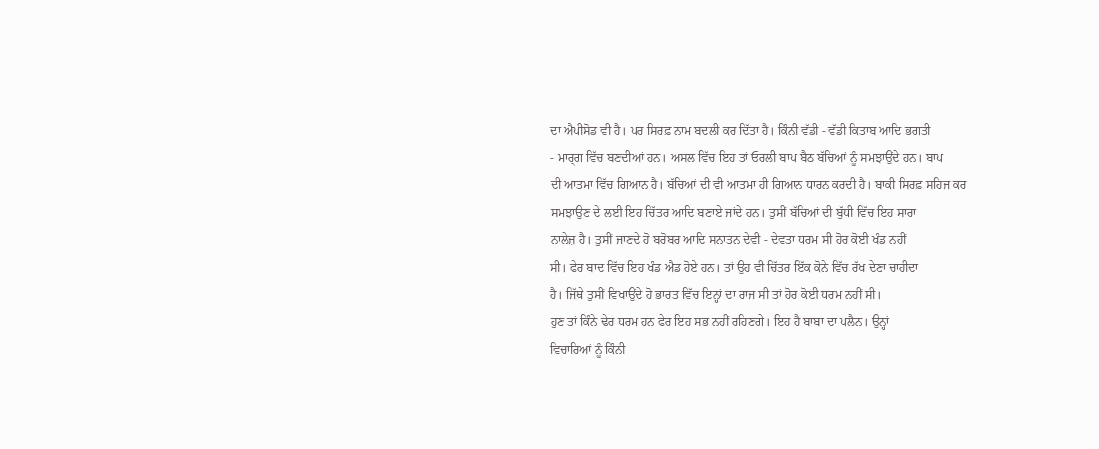ਦਾ ਐਪੀਸੋਡ ਵੀ ਹੈ। ਪਰ ਸਿਰਫ਼ ਨਾਮ ਬਦਲੀ ਕਰ ਦਿੱਤਾ ਹੈ। ਕਿੰਨੀ ਵੱਡੀ - ਵੱਡੀ ਕਿਤਾਬ ਆਦਿ ਭਗਤੀ
- ਮਾਰ੍ਗ ਵਿੱਚ ਬਣਦੀਆਂ ਹਨ। ਅਸਲ ਵਿੱਚ ਇਹ ਤਾਂ ਓਰਲੀ ਬਾਪ ਬੈਠ ਬੱਚਿਆਂ ਨੂੰ ਸਮਝਾਉਂਦੇ ਹਨ। ਬਾਪ
ਦੀ ਆਤਮਾ ਵਿੱਚ ਗਿਆਨ ਹੈ। ਬੱਚਿਆਂ ਦੀ ਵੀ ਆਤਮਾ ਹੀ ਗਿਆਨ ਧਾਰਨ ਕਰਦੀ ਹੈ। ਬਾਕੀ ਸਿਰਫ਼ ਸਹਿਜ ਕਰ
ਸਮਝਾਉਣ ਦੇ ਲਈ ਇਹ ਚਿੱਤਰ ਆਦਿ ਬਣਾਏ ਜਾਂਦੇ ਹਨ। ਤੁਸੀਂ ਬੱਚਿਆਂ ਦੀ ਬੁੱਧੀ ਵਿੱਚ ਇਹ ਸਾਰਾ
ਨਾਲੇਜ਼ ਹੈ। ਤੁਸੀਂ ਜਾਣਦੇ ਹੋ ਬਰੋਬਰ ਆਦਿ ਸਨਾਤਨ ਦੇਵੀ - ਦੇਵਤਾ ਧਰਮ ਸੀ ਹੋਰ ਕੋਈ ਖੰਡ ਨਹੀਂ
ਸੀ। ਫੇਰ ਬਾਦ ਵਿੱਚ ਇਹ ਖੰਡ ਐਡ ਹੋਏ ਹਨ। ਤਾਂ ਉਹ ਵੀ ਚਿੱਤਰ ਇੱਕ ਕੋਨੇ ਵਿੱਚ ਰੱਖ ਦੇਣਾ ਚਾਹੀਦਾ
ਹੈ। ਜਿੱਥੇ ਤੁਸੀਂ ਵਿਖਾਉਂਦੇ ਹੋ ਭਾਰਤ ਵਿੱਚ ਇਨ੍ਹਾਂ ਦਾ ਰਾਜ ਸੀ ਤਾਂ ਹੋਰ ਕੋਈ ਧਰਮ ਨਹੀਂ ਸੀ।
ਹੁਣ ਤਾਂ ਕਿੰਨੇ ਢੇਰ ਧਰਮ ਹਨ ਫੇਰ ਇਹ ਸਭ ਨਹੀਂ ਰਹਿਣਗੇ। ਇਹ ਹੈ ਬਾਬਾ ਦਾ ਪਲੈਨ। ਉਨ੍ਹਾਂ
ਵਿਚਾਰਿਆਂ ਨੂੰ ਕਿੰਨੀ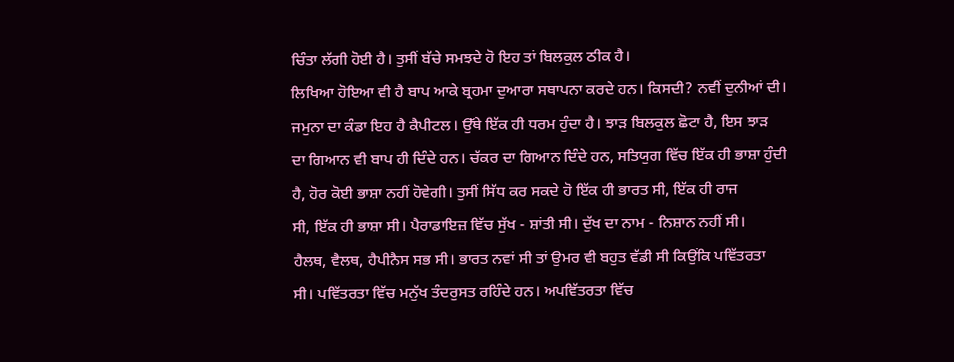ਚਿੰਤਾ ਲੱਗੀ ਹੋਈ ਹੈ। ਤੁਸੀਂ ਬੱਚੇ ਸਮਝਦੇ ਹੋ ਇਹ ਤਾਂ ਬਿਲਕੁਲ ਠੀਕ ਹੈ।
ਲਿਖਿਆ ਹੋਇਆ ਵੀ ਹੈ ਬਾਪ ਆਕੇ ਬ੍ਰਹਮਾ ਦੁਆਰਾ ਸਥਾਪਨਾ ਕਰਦੇ ਹਨ। ਕਿਸਦੀ? ਨਵੀਂ ਦੁਨੀਆਂ ਦੀ।
ਜਮੁਨਾ ਦਾ ਕੰਡਾ ਇਹ ਹੈ ਕੈਪੀਟਲ। ਉੱਥੇ ਇੱਕ ਹੀ ਧਰਮ ਹੁੰਦਾ ਹੈ। ਝਾੜ ਬਿਲਕੁਲ ਛੋਟਾ ਹੈ, ਇਸ ਝਾੜ
ਦਾ ਗਿਆਨ ਵੀ ਬਾਪ ਹੀ ਦਿੰਦੇ ਹਨ। ਚੱਕਰ ਦਾ ਗਿਆਨ ਦਿੰਦੇ ਹਨ, ਸਤਿਯੁਗ ਵਿੱਚ ਇੱਕ ਹੀ ਭਾਸ਼ਾ ਹੁੰਦੀ
ਹੈ, ਹੋਰ ਕੋਈ ਭਾਸ਼ਾ ਨਹੀਂ ਹੋਵੇਗੀ। ਤੁਸੀਂ ਸਿੱਧ ਕਰ ਸਕਦੇ ਹੋ ਇੱਕ ਹੀ ਭਾਰਤ ਸੀ, ਇੱਕ ਹੀ ਰਾਜ
ਸੀ, ਇੱਕ ਹੀ ਭਾਸ਼ਾ ਸੀ। ਪੈਰਾਡਾਇਜ਼ ਵਿੱਚ ਸੁੱਖ - ਸ਼ਾਂਤੀ ਸੀ। ਦੁੱਖ ਦਾ ਨਾਮ - ਨਿਸ਼ਾਨ ਨਹੀਂ ਸੀ।
ਹੈਲਥ, ਵੈਲਥ, ਹੈਪੀਨੈਸ ਸਭ ਸੀ। ਭਾਰਤ ਨਵਾਂ ਸੀ ਤਾਂ ਉਮਰ ਵੀ ਬਹੁਤ ਵੱਡੀ ਸੀ ਕਿਉਂਕਿ ਪਵਿੱਤਰਤਾ
ਸੀ। ਪਵਿੱਤਰਤਾ ਵਿੱਚ ਮਨੁੱਖ ਤੰਦਰੁਸਤ ਰਹਿੰਦੇ ਹਨ। ਅਪਵਿੱਤਰਤਾ ਵਿੱਚ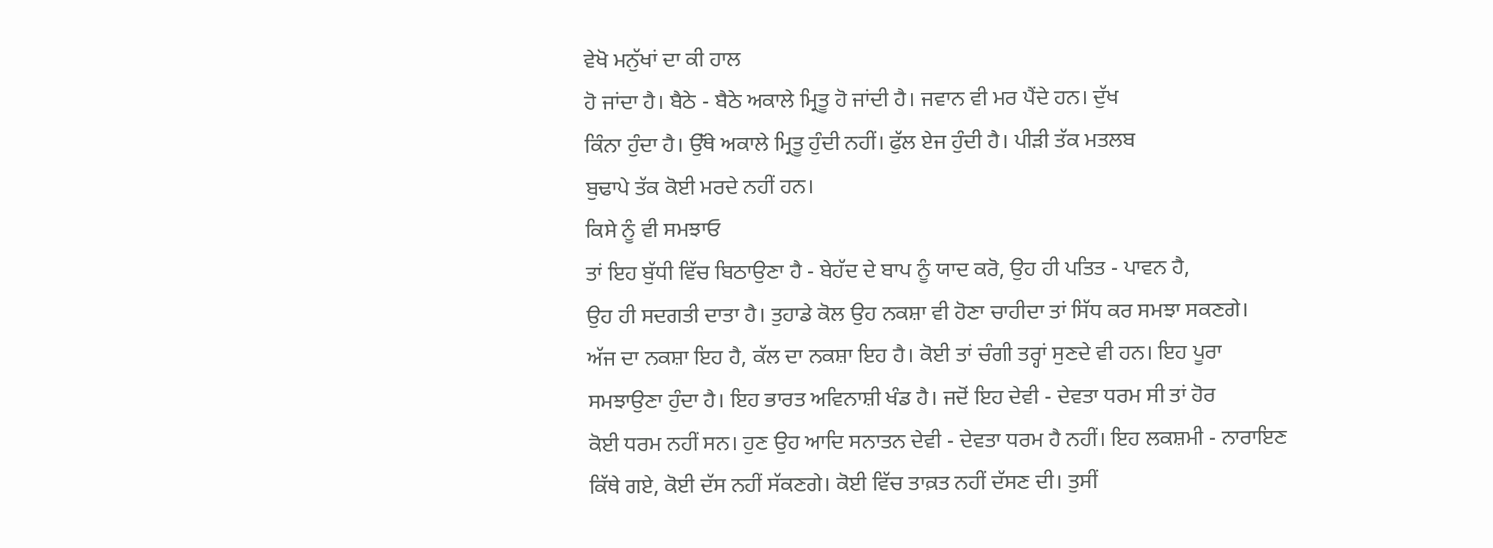ਵੇਖੋ ਮਨੁੱਖਾਂ ਦਾ ਕੀ ਹਾਲ
ਹੋ ਜਾਂਦਾ ਹੈ। ਬੈਠੇ - ਬੈਠੇ ਅਕਾਲੇ ਮ੍ਰਿਤੂ ਹੋ ਜਾਂਦੀ ਹੈ। ਜਵਾਨ ਵੀ ਮਰ ਪੈਂਦੇ ਹਨ। ਦੁੱਖ
ਕਿੰਨਾ ਹੁੰਦਾ ਹੈ। ਉੱਥੇ ਅਕਾਲੇ ਮ੍ਰਿਤੂ ਹੁੰਦੀ ਨਹੀਂ। ਫੁੱਲ ਏਜ ਹੁੰਦੀ ਹੈ। ਪੀੜੀ ਤੱਕ ਮਤਲਬ
ਬੁਢਾਪੇ ਤੱਕ ਕੋਈ ਮਰਦੇ ਨਹੀਂ ਹਨ।
ਕਿਸੇ ਨੂੰ ਵੀ ਸਮਝਾਓ
ਤਾਂ ਇਹ ਬੁੱਧੀ ਵਿੱਚ ਬਿਠਾਉਣਾ ਹੈ - ਬੇਹੱਦ ਦੇ ਬਾਪ ਨੂੰ ਯਾਦ ਕਰੋ, ਉਹ ਹੀ ਪਤਿਤ - ਪਾਵਨ ਹੈ,
ਉਹ ਹੀ ਸਦਗਤੀ ਦਾਤਾ ਹੈ। ਤੁਹਾਡੇ ਕੋਲ ਉਹ ਨਕਸ਼ਾ ਵੀ ਹੋਣਾ ਚਾਹੀਦਾ ਤਾਂ ਸਿੱਧ ਕਰ ਸਮਝਾ ਸਕਣਗੇ।
ਅੱਜ ਦਾ ਨਕਸ਼ਾ ਇਹ ਹੈ, ਕੱਲ ਦਾ ਨਕਸ਼ਾ ਇਹ ਹੈ। ਕੋਈ ਤਾਂ ਚੰਗੀ ਤਰ੍ਹਾਂ ਸੁਣਦੇ ਵੀ ਹਨ। ਇਹ ਪੂਰਾ
ਸਮਝਾਉਣਾ ਹੁੰਦਾ ਹੈ। ਇਹ ਭਾਰਤ ਅਵਿਨਾਸ਼ੀ ਖੰਡ ਹੈ। ਜਦੋਂ ਇਹ ਦੇਵੀ - ਦੇਵਤਾ ਧਰਮ ਸੀ ਤਾਂ ਹੋਰ
ਕੋਈ ਧਰਮ ਨਹੀਂ ਸਨ। ਹੁਣ ਉਹ ਆਦਿ ਸਨਾਤਨ ਦੇਵੀ - ਦੇਵਤਾ ਧਰਮ ਹੈ ਨਹੀਂ। ਇਹ ਲਕਸ਼ਮੀ - ਨਾਰਾਇਣ
ਕਿੱਥੇ ਗਏ, ਕੋਈ ਦੱਸ ਨਹੀਂ ਸੱਕਣਗੇ। ਕੋਈ ਵਿੱਚ ਤਾਕ਼ਤ ਨਹੀਂ ਦੱਸਣ ਦੀ। ਤੁਸੀਂ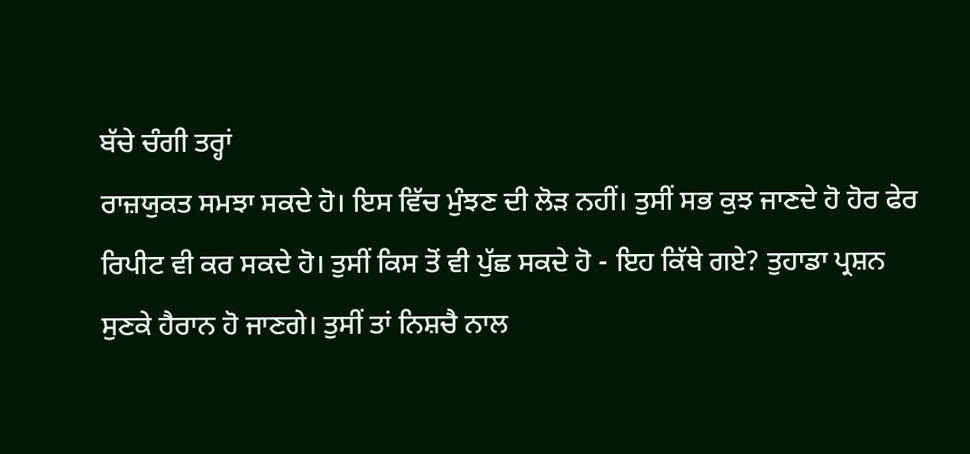ਬੱਚੇ ਚੰਗੀ ਤਰ੍ਹਾਂ
ਰਾਜ਼ਯੁਕਤ ਸਮਝਾ ਸਕਦੇ ਹੋ। ਇਸ ਵਿੱਚ ਮੁੰਝਣ ਦੀ ਲੋੜ ਨਹੀਂ। ਤੁਸੀਂ ਸਭ ਕੁਝ ਜਾਣਦੇ ਹੋ ਹੋਰ ਫੇਰ
ਰਿਪੀਟ ਵੀ ਕਰ ਸਕਦੇ ਹੋ। ਤੁਸੀਂ ਕਿਸ ਤੋਂ ਵੀ ਪੁੱਛ ਸਕਦੇ ਹੋ - ਇਹ ਕਿੱਥੇ ਗਏ? ਤੁਹਾਡਾ ਪ੍ਰਸ਼ਨ
ਸੁਣਕੇ ਹੈਰਾਨ ਹੋ ਜਾਣਗੇ। ਤੁਸੀਂ ਤਾਂ ਨਿਸ਼ਚੈ ਨਾਲ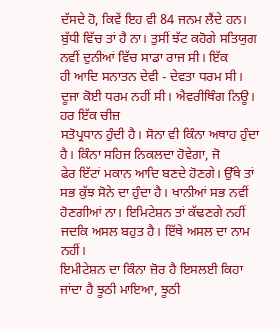ਦੱਸਦੇ ਹੋ, ਕਿਵੇਂ ਇਹ ਵੀ 84 ਜਨਮ ਲੈਂਦੇ ਹਨ।
ਬੁੱਧੀ ਵਿੱਚ ਤਾਂ ਹੈ ਨਾ। ਤੁਸੀਂ ਝੱਟ ਕਹੋਗੇ ਸਤਿਯੁਗ ਨਵੀਂ ਦੁਨੀਆਂ ਵਿੱਚ ਸਾਡਾ ਰਾਜ ਸੀ। ਇੱਕ
ਹੀ ਆਦਿ ਸਨਾਤਨ ਦੇਵੀ - ਦੇਵਤਾ ਧਰਮ ਸੀ। ਦੂਜਾ ਕੋਈ ਧਰਮ ਨਹੀਂ ਸੀ। ਐਵਰੀਥਿੰਗ ਨਿਊ। ਹਰ ਇੱਕ ਚੀਜ਼
ਸਤੋਪ੍ਰਧਾਨ ਹੁੰਦੀ ਹੈ। ਸੋਨਾ ਵੀ ਕਿੰਨਾ ਅਥਾਹ ਹੁੰਦਾ ਹੈ। ਕਿੰਨਾ ਸਹਿਜ ਨਿਕਲਦਾ ਹੋਵੇਗਾ, ਜੋ
ਫੇਰ ਇੱਟਾਂ ਮਕਾਨ ਆਦਿ ਬਣਦੇ ਹੋਣਗੇ। ਉੱਥੇ ਤਾਂ ਸਭ ਕੁੱਝ ਸੋਨੇ ਦਾ ਹੁੰਦਾ ਹੈ। ਖਾਨੀਆਂ ਸਭ ਨਵੀਂ
ਹੋਣਗੀਆਂ ਨਾ। ਇਮਿਟੇਸ਼ਨ ਤਾਂ ਕੱਢਣਗੇ ਨਹੀਂ ਜਦਕਿ ਅਸਲ ਬਹੁਤ ਹੈ। ਇੱਥੇ ਅਸਲ ਦਾ ਨਾਮ ਨਹੀਂ।
ਇਮੀਟੇਸ਼ਨ ਦਾ ਕਿੰਨਾ ਜ਼ੋਰ ਹੈ ਇਸਲਈ ਕਿਹਾ ਜਾਂਦਾ ਹੈ ਝੂਠੀ ਮਾਇਆ, ਝੂਠੀ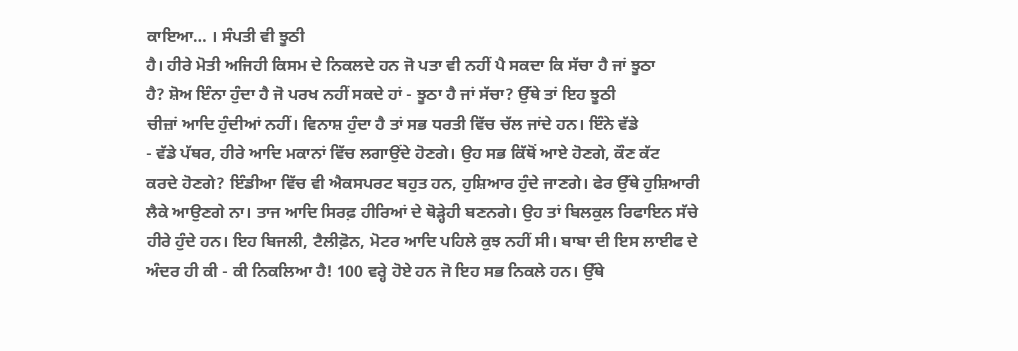ਕਾਇਆ… । ਸੰਪਤੀ ਵੀ ਝੂਠੀ
ਹੈ। ਹੀਰੇ ਮੋਤੀ ਅਜਿਹੀ ਕਿਸਮ ਦੇ ਨਿਕਲਦੇ ਹਨ ਜੋ ਪਤਾ ਵੀ ਨਹੀਂ ਪੈ ਸਕਦਾ ਕਿ ਸੱਚਾ ਹੈ ਜਾਂ ਝੂਠਾ
ਹੈ? ਸ਼ੋਅ ਇੰਨਾ ਹੁੰਦਾ ਹੈ ਜੋ ਪਰਖ ਨਹੀਂ ਸਕਦੇ ਹਾਂ - ਝੂਠਾ ਹੈ ਜਾਂ ਸੱਚਾ? ਉੱਥੇ ਤਾਂ ਇਹ ਝੂਠੀ
ਚੀਜ਼ਾਂ ਆਦਿ ਹੁੰਦੀਆਂ ਨਹੀਂ। ਵਿਨਾਸ਼ ਹੁੰਦਾ ਹੈ ਤਾਂ ਸਭ ਧਰਤੀ ਵਿੱਚ ਚੱਲ ਜਾਂਦੇ ਹਨ। ਇੰਨੇ ਵੱਡੇ
- ਵੱਡੇ ਪੱਥਰ, ਹੀਰੇ ਆਦਿ ਮਕਾਨਾਂ ਵਿੱਚ ਲਗਾਉਂਦੇ ਹੋਣਗੇ। ਉਹ ਸਭ ਕਿੱਥੋਂ ਆਏ ਹੋਣਗੇ, ਕੌਣ ਕੱਟ
ਕਰਦੇ ਹੋਣਗੇ? ਇੰਡੀਆ ਵਿੱਚ ਵੀ ਐਕਸਪਰਟ ਬਹੁਤ ਹਨ, ਹੁਸ਼ਿਆਰ ਹੁੰਦੇ ਜਾਣਗੇ। ਫੇਰ ਉੱਥੇ ਹੁਸ਼ਿਆਰੀ
ਲੈਕੇ ਆਉਣਗੇ ਨਾ। ਤਾਜ ਆਦਿ ਸਿਰਫ਼ ਹੀਰਿਆਂ ਦੇ ਥੋੜ੍ਹੇਹੀ ਬਣਨਗੇ। ਉਹ ਤਾਂ ਬਿਲਕੁਲ ਰਿਫਾਇਨ ਸੱਚੇ
ਹੀਰੇ ਹੁੰਦੇ ਹਨ। ਇਹ ਬਿਜਲੀ, ਟੈਲੀਫ਼ੋਨ, ਮੋਟਰ ਆਦਿ ਪਹਿਲੇ ਕੁਝ ਨਹੀਂ ਸੀ। ਬਾਬਾ ਦੀ ਇਸ ਲਾਈਫ ਦੇ
ਅੰਦਰ ਹੀ ਕੀ - ਕੀ ਨਿਕਲਿਆ ਹੈ! 100 ਵਰ੍ਹੇ ਹੋਏ ਹਨ ਜੋ ਇਹ ਸਭ ਨਿਕਲੇ ਹਨ। ਉੱਥੇ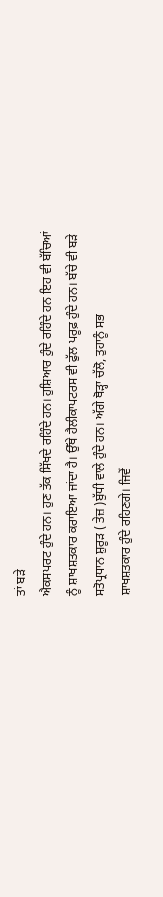ਤਾਂ ਬੜੇ
ਐਕਸਪਰਟ ਹੁੰਦੇ ਹਨ। ਹੁਣ ਤੱਕ ਸਿੱਖਦੇ ਰਹਿੰਦੇ ਹਨ। ਹੁਸ਼ਿਆਰ ਹੁੰਦੇ ਰਹਿੰਦੇ ਹਨ ਇਹ ਵੀ ਬੱਚਿਆਂ
ਨੂੰ ਸ਼ਾਖਸ਼ਤਕਾਰ ਕਰਾਇਆ ਜਾਂਦਾ ਹੈ। ਉੱਥੇ ਹੈਲੀਕਾਪਟਰਸ ਵੀ ਫੁੱਲ ਪਰੂਫ਼ ਹੁੰਦੇ ਹਨ। ਬੱਚੇ ਵੀ ਬੜੇ
ਸਤੋਪ੍ਰਧਾਨ ਸ਼ੁਰੂੜ ( ਤੇਜ਼ )ਬੁੱਧੀ ਵਾਲੇ ਹੁੰਦੇ ਹਨ। ਅੱਗੇ ਥੋੜ੍ਹਾ ਚੱਲੋ, ਤੁਹਾਨੂੰ ਸਭ
ਸ਼ਾਖਸ਼ਤਕਾਰ ਹੁੰਦੇ ਰਹਿਣਗੇ। ਜਿਵੇਂ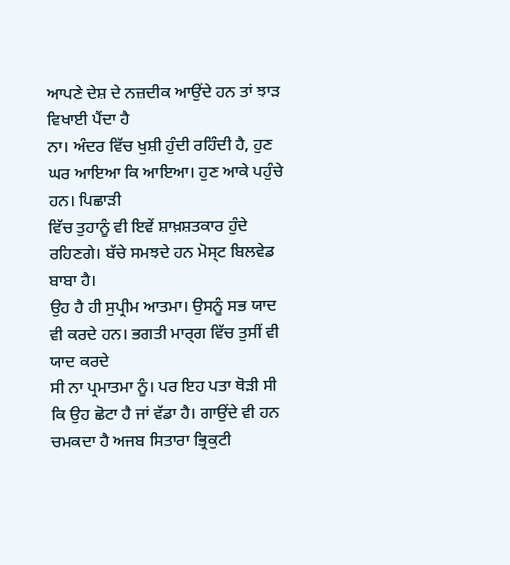ਆਪਣੇ ਦੇਸ਼ ਦੇ ਨਜ਼ਦੀਕ ਆਉਂਦੇ ਹਨ ਤਾਂ ਝਾੜ ਵਿਖਾਈ ਪੈਂਦਾ ਹੈ
ਨਾ। ਅੰਦਰ ਵਿੱਚ ਖੁਸ਼ੀ ਹੁੰਦੀ ਰਹਿੰਦੀ ਹੈ, ਹੁਣ ਘਰ ਆਇਆ ਕਿ ਆਇਆ। ਹੁਣ ਆਕੇ ਪਹੁੰਚੇ ਹਨ। ਪਿਛਾੜੀ
ਵਿੱਚ ਤੁਹਾਨੂੰ ਵੀ ਇਵੇਂ ਸ਼ਾਖ਼ਸ਼ਤਕਾਰ ਹੁੰਦੇ ਰਹਿਣਗੇ। ਬੱਚੇ ਸਮਝਦੇ ਹਨ ਮੋਸ੍ਟ ਬਿਲਵੇਡ ਬਾਬਾ ਹੈ।
ਉਹ ਹੈ ਹੀ ਸੁਪ੍ਰੀਮ ਆਤਮਾ। ਉਸਨੂੰ ਸਭ ਯਾਦ ਵੀ ਕਰਦੇ ਹਨ। ਭਗਤੀ ਮਾਰ੍ਗ ਵਿੱਚ ਤੁਸੀਂ ਵੀ ਯਾਦ ਕਰਦੇ
ਸੀ ਨਾ ਪ੍ਰਮਾਤਮਾ ਨੂੰ। ਪਰ ਇਹ ਪਤਾ ਥੋੜੀ ਸੀ ਕਿ ਉਹ ਛੋਟਾ ਹੈ ਜਾਂ ਵੱਡਾ ਹੈ। ਗਾਉਂਦੇ ਵੀ ਹਨ
ਚਮਕਦਾ ਹੈ ਅਜਬ ਸਿਤਾਰਾ ਭ੍ਰਿਕੁਟੀ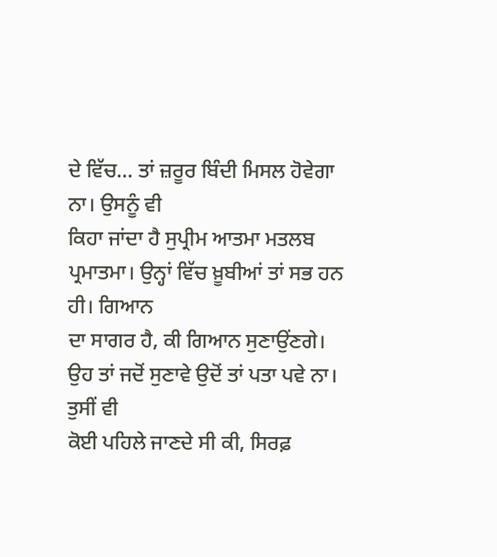ਦੇ ਵਿੱਚ… ਤਾਂ ਜ਼ਰੂਰ ਬਿੰਦੀ ਮਿਸਲ ਹੋਵੇਗਾ ਨਾ। ਉਸਨੂੰ ਵੀ
ਕਿਹਾ ਜਾਂਦਾ ਹੈ ਸੁਪ੍ਰੀਮ ਆਤਮਾ ਮਤਲਬ ਪ੍ਰਮਾਤਮਾ। ਉਨ੍ਹਾਂ ਵਿੱਚ ਖ਼ੂਬੀਆਂ ਤਾਂ ਸਭ ਹਨ ਹੀ। ਗਿਆਨ
ਦਾ ਸਾਗਰ ਹੈ, ਕੀ ਗਿਆਨ ਸੁਣਾਉਂਣਗੇ। ਉਹ ਤਾਂ ਜਦੋਂ ਸੁਣਾਵੇ ਉਦੋਂ ਤਾਂ ਪਤਾ ਪਵੇ ਨਾ। ਤੁਸੀਂ ਵੀ
ਕੋਈ ਪਹਿਲੇ ਜਾਣਦੇ ਸੀ ਕੀ, ਸਿਰਫ਼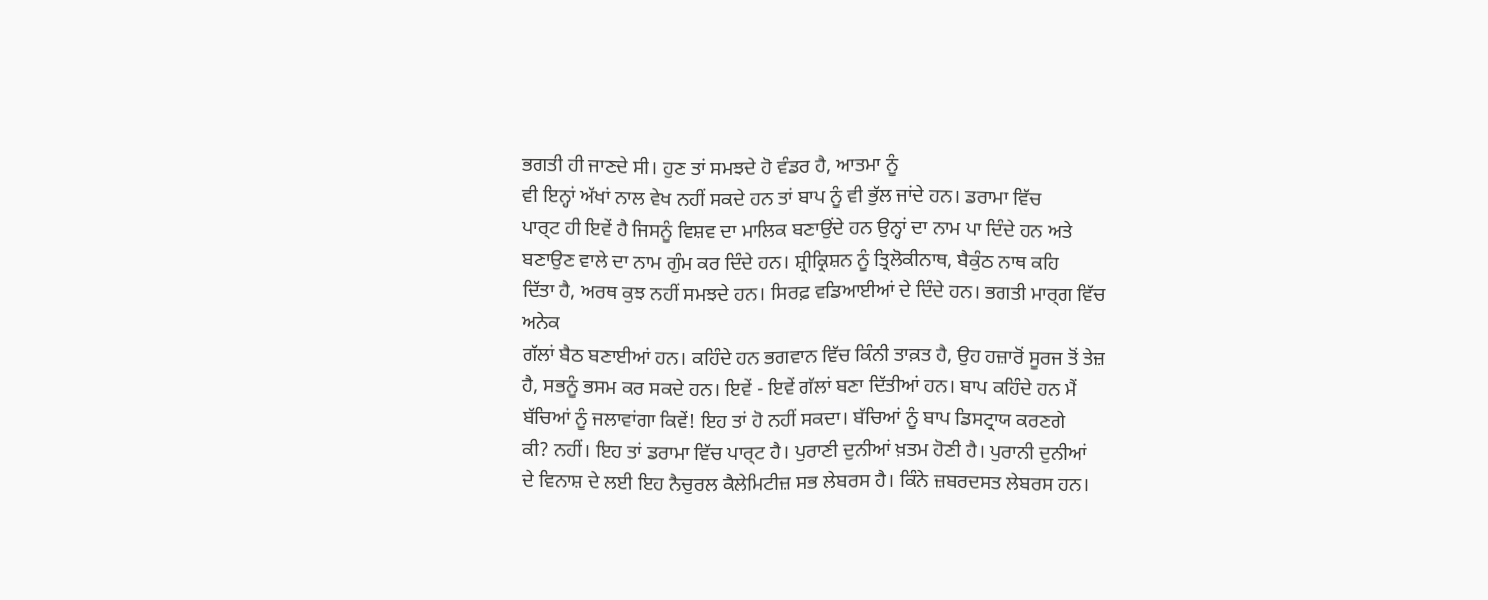ਭਗਤੀ ਹੀ ਜਾਣਦੇ ਸੀ। ਹੁਣ ਤਾਂ ਸਮਝਦੇ ਹੋ ਵੰਡਰ ਹੈ, ਆਤਮਾ ਨੂੰ
ਵੀ ਇਨ੍ਹਾਂ ਅੱਖਾਂ ਨਾਲ ਵੇਖ ਨਹੀਂ ਸਕਦੇ ਹਨ ਤਾਂ ਬਾਪ ਨੂੰ ਵੀ ਭੁੱਲ ਜਾਂਦੇ ਹਨ। ਡਰਾਮਾ ਵਿੱਚ
ਪਾਰ੍ਟ ਹੀ ਇਵੇਂ ਹੈ ਜਿਸਨੂੰ ਵਿਸ਼ਵ ਦਾ ਮਾਲਿਕ ਬਣਾਉਂਦੇ ਹਨ ਉਨ੍ਹਾਂ ਦਾ ਨਾਮ ਪਾ ਦਿੰਦੇ ਹਨ ਅਤੇ
ਬਣਾਉਣ ਵਾਲੇ ਦਾ ਨਾਮ ਗੁੰਮ ਕਰ ਦਿੰਦੇ ਹਨ। ਸ਼੍ਰੀਕ੍ਰਿਸ਼ਨ ਨੂੰ ਤ੍ਰਿਲੋਕੀਨਾਥ, ਬੈਕੁੰਠ ਨਾਥ ਕਹਿ
ਦਿੱਤਾ ਹੈ, ਅਰਥ ਕੁਝ ਨਹੀਂ ਸਮਝਦੇ ਹਨ। ਸਿਰਫ਼ ਵਡਿਆਈਆਂ ਦੇ ਦਿੰਦੇ ਹਨ। ਭਗਤੀ ਮਾਰ੍ਗ ਵਿੱਚ ਅਨੇਕ
ਗੱਲਾਂ ਬੈਠ ਬਣਾਈਆਂ ਹਨ। ਕਹਿੰਦੇ ਹਨ ਭਗਵਾਨ ਵਿੱਚ ਕਿੰਨੀ ਤਾਕ਼ਤ ਹੈ, ਉਹ ਹਜ਼ਾਰੋਂ ਸੂਰਜ ਤੋਂ ਤੇਜ਼
ਹੈ, ਸਭਨੂੰ ਭਸਮ ਕਰ ਸਕਦੇ ਹਨ। ਇਵੇਂ - ਇਵੇਂ ਗੱਲਾਂ ਬਣਾ ਦਿੱਤੀਆਂ ਹਨ। ਬਾਪ ਕਹਿੰਦੇ ਹਨ ਮੈਂ
ਬੱਚਿਆਂ ਨੂੰ ਜਲਾਵਾਂਗਾ ਕਿਵੇਂ! ਇਹ ਤਾਂ ਹੋ ਨਹੀਂ ਸਕਦਾ। ਬੱਚਿਆਂ ਨੂੰ ਬਾਪ ਡਿਸਟ੍ਰਾਯ ਕਰਣਗੇ
ਕੀ? ਨਹੀਂ। ਇਹ ਤਾਂ ਡਰਾਮਾ ਵਿੱਚ ਪਾਰ੍ਟ ਹੈ। ਪੁਰਾਣੀ ਦੁਨੀਆਂ ਖ਼ਤਮ ਹੋਣੀ ਹੈ। ਪੁਰਾਨੀ ਦੁਨੀਆਂ
ਦੇ ਵਿਨਾਸ਼ ਦੇ ਲਈ ਇਹ ਨੈਚੁਰਲ ਕੈਲੇਮਿਟੀਜ਼ ਸਭ ਲੇਬਰਸ ਹੈ। ਕਿੰਨੇ ਜ਼ਬਰਦਸਤ ਲੇਬਰਸ ਹਨ।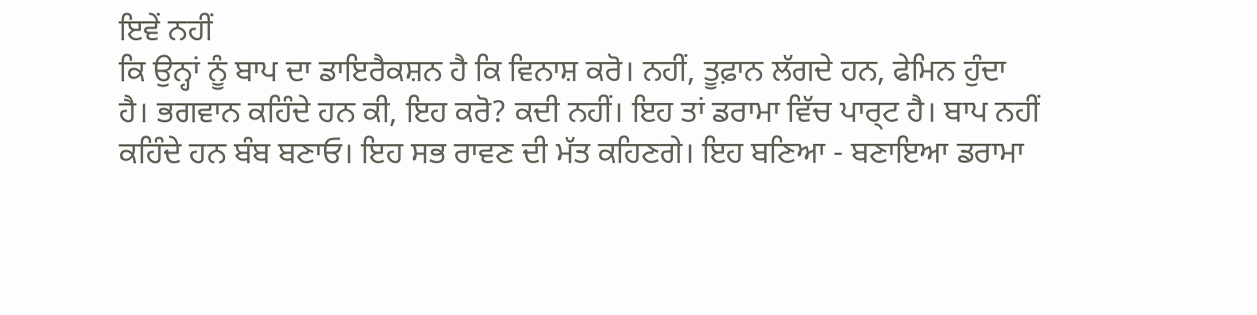ਇਵੇਂ ਨਹੀਂ
ਕਿ ਉਨ੍ਹਾਂ ਨੂੰ ਬਾਪ ਦਾ ਡਾਇਰੈਕਸ਼ਨ ਹੈ ਕਿ ਵਿਨਾਸ਼ ਕਰੋ। ਨਹੀਂ, ਤੂਫ਼ਾਨ ਲੱਗਦੇ ਹਨ, ਫੇਮਿਨ ਹੁੰਦਾ
ਹੈ। ਭਗਵਾਨ ਕਹਿੰਦੇ ਹਨ ਕੀ, ਇਹ ਕਰੋ? ਕਦੀ ਨਹੀਂ। ਇਹ ਤਾਂ ਡਰਾਮਾ ਵਿੱਚ ਪਾਰ੍ਟ ਹੈ। ਬਾਪ ਨਹੀਂ
ਕਹਿੰਦੇ ਹਨ ਬੰਬ ਬਣਾਓ। ਇਹ ਸਭ ਰਾਵਣ ਦੀ ਮੱਤ ਕਹਿਣਗੇ। ਇਹ ਬਣਿਆ - ਬਣਾਇਆ ਡਰਾਮਾ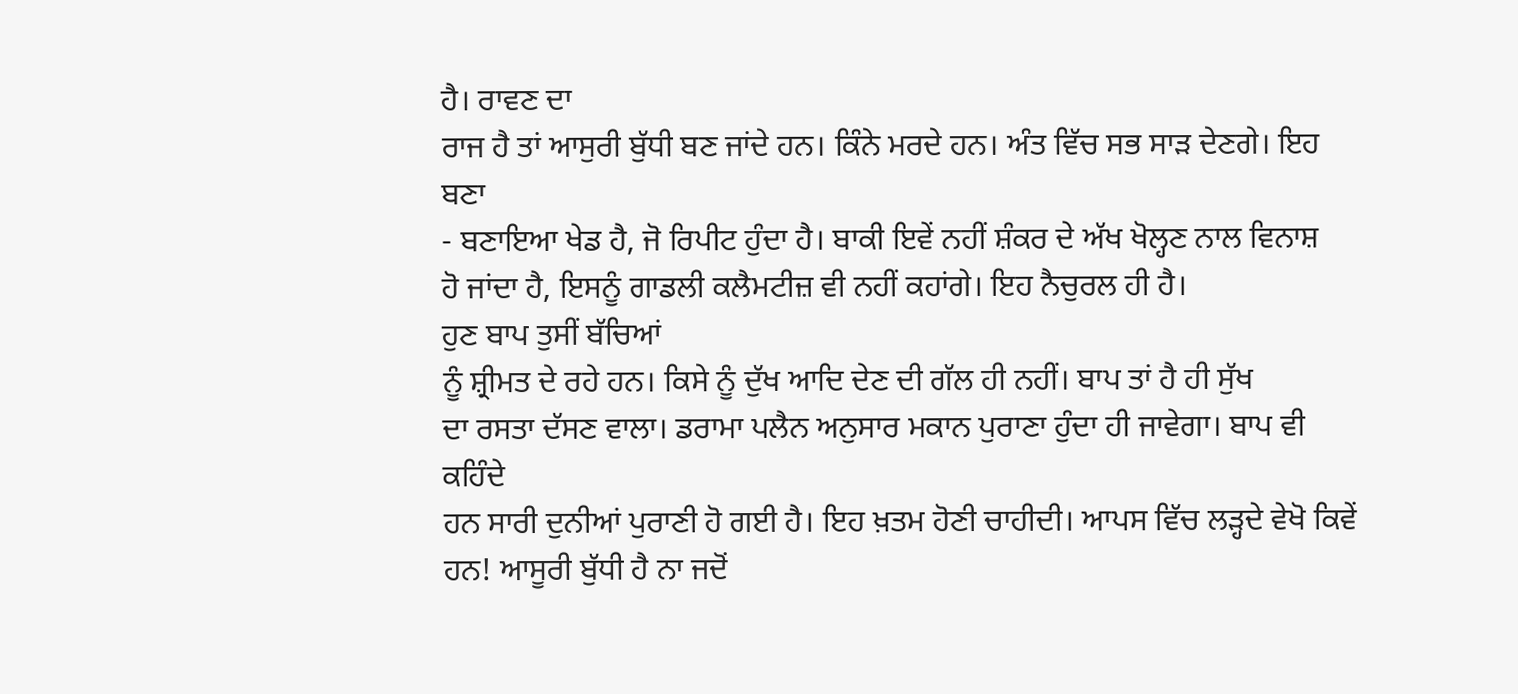ਹੈ। ਰਾਵਣ ਦਾ
ਰਾਜ ਹੈ ਤਾਂ ਆਸੁਰੀ ਬੁੱਧੀ ਬਣ ਜਾਂਦੇ ਹਨ। ਕਿੰਨੇ ਮਰਦੇ ਹਨ। ਅੰਤ ਵਿੱਚ ਸਭ ਸਾੜ ਦੇਣਗੇ। ਇਹ ਬਣਾ
- ਬਣਾਇਆ ਖੇਡ ਹੈ, ਜੋ ਰਿਪੀਟ ਹੁੰਦਾ ਹੈ। ਬਾਕੀ ਇਵੇਂ ਨਹੀਂ ਸ਼ੰਕਰ ਦੇ ਅੱਖ ਖੋਲ੍ਹਣ ਨਾਲ ਵਿਨਾਸ਼
ਹੋ ਜਾਂਦਾ ਹੈ, ਇਸਨੂੰ ਗਾਡਲੀ ਕਲੈਮਟੀਜ਼ ਵੀ ਨਹੀਂ ਕਹਾਂਗੇ। ਇਹ ਨੈਚੁਰਲ ਹੀ ਹੈ।
ਹੁਣ ਬਾਪ ਤੁਸੀਂ ਬੱਚਿਆਂ
ਨੂੰ ਸ਼੍ਰੀਮਤ ਦੇ ਰਹੇ ਹਨ। ਕਿਸੇ ਨੂੰ ਦੁੱਖ ਆਦਿ ਦੇਣ ਦੀ ਗੱਲ ਹੀ ਨਹੀਂ। ਬਾਪ ਤਾਂ ਹੈ ਹੀ ਸੁੱਖ
ਦਾ ਰਸਤਾ ਦੱਸਣ ਵਾਲਾ। ਡਰਾਮਾ ਪਲੈਨ ਅਨੁਸਾਰ ਮਕਾਨ ਪੁਰਾਣਾ ਹੁੰਦਾ ਹੀ ਜਾਵੇਗਾ। ਬਾਪ ਵੀ ਕਹਿੰਦੇ
ਹਨ ਸਾਰੀ ਦੁਨੀਆਂ ਪੁਰਾਣੀ ਹੋ ਗਈ ਹੈ। ਇਹ ਖ਼ਤਮ ਹੋਣੀ ਚਾਹੀਦੀ। ਆਪਸ ਵਿੱਚ ਲੜ੍ਹਦੇ ਵੇਖੋ ਕਿਵੇਂ
ਹਨ! ਆਸੂਰੀ ਬੁੱਧੀ ਹੈ ਨਾ ਜਦੋਂ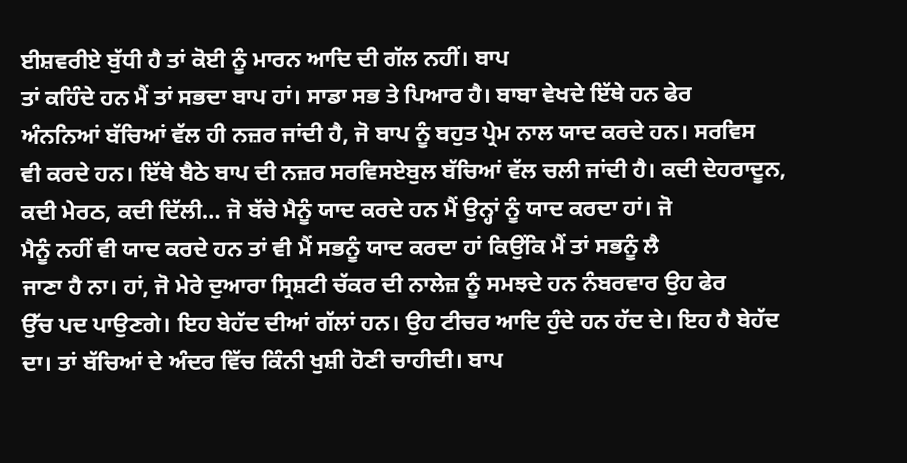ਈਸ਼ਵਰੀਏ ਬੁੱਧੀ ਹੈ ਤਾਂ ਕੋਈ ਨੂੰ ਮਾਰਨ ਆਦਿ ਦੀ ਗੱਲ ਨਹੀਂ। ਬਾਪ
ਤਾਂ ਕਹਿੰਦੇ ਹਨ ਮੈਂ ਤਾਂ ਸਭਦਾ ਬਾਪ ਹਾਂ। ਸਾਡਾ ਸਭ ਤੇ ਪਿਆਰ ਹੈ। ਬਾਬਾ ਵੇਖਦੇ ਇੱਥੇ ਹਨ ਫੇਰ
ਅੰਨਨਿਆਂ ਬੱਚਿਆਂ ਵੱਲ ਹੀ ਨਜ਼ਰ ਜਾਂਦੀ ਹੈ, ਜੋ ਬਾਪ ਨੂੰ ਬਹੁਤ ਪ੍ਰੇਮ ਨਾਲ ਯਾਦ ਕਰਦੇ ਹਨ। ਸਰਵਿਸ
ਵੀ ਕਰਦੇ ਹਨ। ਇੱਥੇ ਬੈਠੇ ਬਾਪ ਦੀ ਨਜ਼ਰ ਸਰਵਿਸਏਬੁਲ ਬੱਚਿਆਂ ਵੱਲ ਚਲੀ ਜਾਂਦੀ ਹੈ। ਕਦੀ ਦੇਹਰਾਦੂਨ,
ਕਦੀ ਮੇਰਠ, ਕਦੀ ਦਿੱਲੀ… ਜੋ ਬੱਚੇ ਮੈਨੂੰ ਯਾਦ ਕਰਦੇ ਹਨ ਮੈਂ ਉਨ੍ਹਾਂ ਨੂੰ ਯਾਦ ਕਰਦਾ ਹਾਂ। ਜੋ
ਮੈਨੂੰ ਨਹੀਂ ਵੀ ਯਾਦ ਕਰਦੇ ਹਨ ਤਾਂ ਵੀ ਮੈਂ ਸਭਨੂੰ ਯਾਦ ਕਰਦਾ ਹਾਂ ਕਿਉਂਕਿ ਮੈਂ ਤਾਂ ਸਭਨੂੰ ਲੈ
ਜਾਣਾ ਹੈ ਨਾ। ਹਾਂ, ਜੋ ਮੇਰੇ ਦੁਆਰਾ ਸ੍ਰਿਸ਼ਟੀ ਚੱਕਰ ਦੀ ਨਾਲੇਜ਼ ਨੂੰ ਸਮਝਦੇ ਹਨ ਨੰਬਰਵਾਰ ਉਹ ਫੇਰ
ਉੱਚ ਪਦ ਪਾਉਣਗੇ। ਇਹ ਬੇਹੱਦ ਦੀਆਂ ਗੱਲਾਂ ਹਨ। ਉਹ ਟੀਚਰ ਆਦਿ ਹੁੰਦੇ ਹਨ ਹੱਦ ਦੇ। ਇਹ ਹੈ ਬੇਹੱਦ
ਦਾ। ਤਾਂ ਬੱਚਿਆਂ ਦੇ ਅੰਦਰ ਵਿੱਚ ਕਿੰਨੀ ਖੁਸ਼ੀ ਹੋਣੀ ਚਾਹੀਦੀ। ਬਾਪ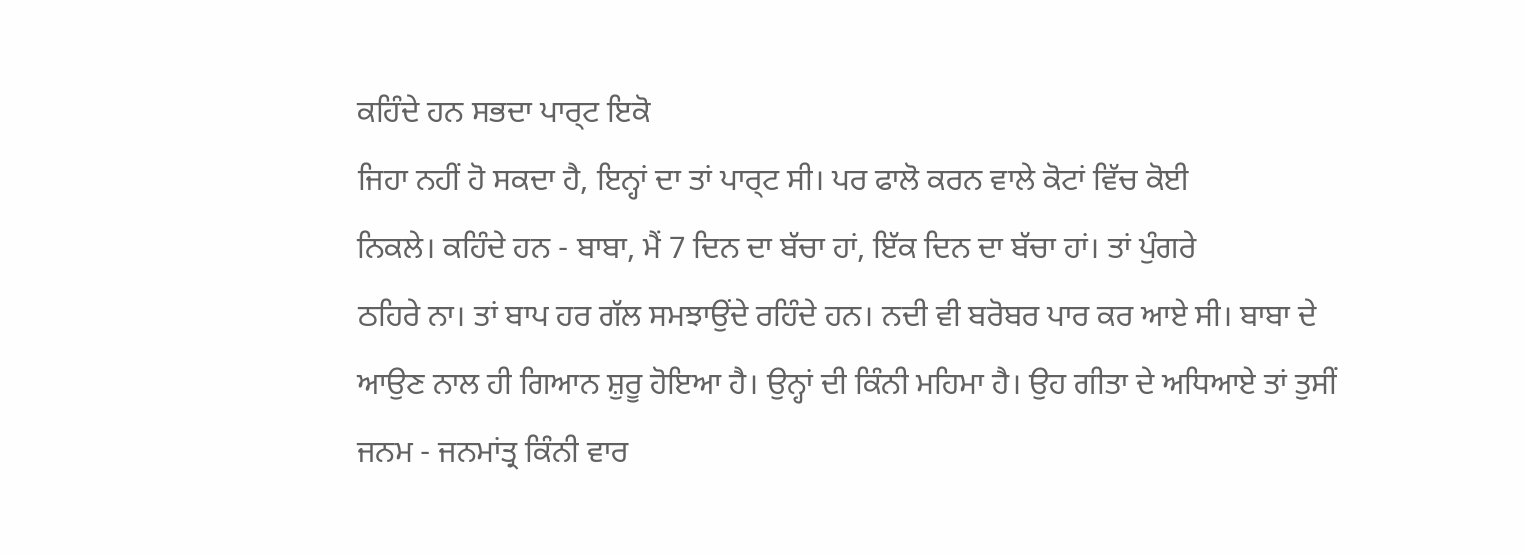ਕਹਿੰਦੇ ਹਨ ਸਭਦਾ ਪਾਰ੍ਟ ਇਕੋ
ਜਿਹਾ ਨਹੀਂ ਹੋ ਸਕਦਾ ਹੈ, ਇਨ੍ਹਾਂ ਦਾ ਤਾਂ ਪਾਰ੍ਟ ਸੀ। ਪਰ ਫਾਲੋ ਕਰਨ ਵਾਲੇ ਕੋਟਾਂ ਵਿੱਚ ਕੋਈ
ਨਿਕਲੇ। ਕਹਿੰਦੇ ਹਨ - ਬਾਬਾ, ਮੈਂ 7 ਦਿਨ ਦਾ ਬੱਚਾ ਹਾਂ, ਇੱਕ ਦਿਨ ਦਾ ਬੱਚਾ ਹਾਂ। ਤਾਂ ਪੁੰਗਰੇ
ਠਹਿਰੇ ਨਾ। ਤਾਂ ਬਾਪ ਹਰ ਗੱਲ ਸਮਝਾਉਂਦੇ ਰਹਿੰਦੇ ਹਨ। ਨਦੀ ਵੀ ਬਰੋਬਰ ਪਾਰ ਕਰ ਆਏ ਸੀ। ਬਾਬਾ ਦੇ
ਆਉਣ ਨਾਲ ਹੀ ਗਿਆਨ ਸ਼ੁਰੂ ਹੋਇਆ ਹੈ। ਉਨ੍ਹਾਂ ਦੀ ਕਿੰਨੀ ਮਹਿਮਾ ਹੈ। ਉਹ ਗੀਤਾ ਦੇ ਅਧਿਆਏ ਤਾਂ ਤੁਸੀਂ
ਜਨਮ - ਜਨਮਾਂਤ੍ਰ ਕਿੰਨੀ ਵਾਰ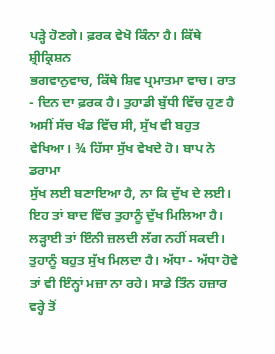ਪੜ੍ਹੇ ਹੋਣਗੇ। ਫ਼ਰਕ ਵੇਖੋ ਕਿੰਨਾ ਹੈ। ਕਿੱਥੇ ਸ਼੍ਰੀਕ੍ਰਿਸ਼ਨ
ਭਗਵਾਨੁਵਾਚ, ਕਿੱਥੇ ਸ਼ਿਵ ਪ੍ਰਮਾਤਮਾ ਵਾਚ। ਰਾਤ - ਦਿਨ ਦਾ ਫ਼ਰਕ ਹੈ। ਤੁਹਾਡੀ ਬੁੱਧੀ ਵਿੱਚ ਹੁਣ ਹੈ
ਅਸੀਂ ਸੱਚ ਖੰਡ ਵਿੱਚ ਸੀ, ਸੁੱਖ ਵੀ ਬਹੁਤ ਵੇਖਿਆ। ¾ ਹਿੱਸਾ ਸੁੱਖ ਵੇਖਦੇ ਹੋ। ਬਾਪ ਨੇ ਡਰਾਮਾ
ਸੁੱਖ ਲਈ ਬਣਾਇਆ ਹੈ, ਨਾ ਕਿ ਦੁੱਖ ਦੇ ਲਈ। ਇਹ ਤਾਂ ਬਾਦ ਵਿੱਚ ਤੁਹਾਨੂੰ ਦੁੱਖ ਮਿਲਿਆ ਹੈ।
ਲੜ੍ਹਾਈ ਤਾਂ ਇੰਨੀ ਜ਼ਲਦੀ ਲੱਗ ਨਹੀਂ ਸਕਦੀ। ਤੁਹਾਨੂੰ ਬਹੁਤ ਸੁੱਖ ਮਿਲਦਾ ਹੈ। ਅੱਧਾ - ਅੱਧਾ ਹੋਵੇ
ਤਾਂ ਵੀ ਇੰਨ੍ਹਾਂ ਮਜ਼ਾ ਨਾ ਰਹੇ। ਸਾਡੇ ਤਿੰਨ ਹਜ਼ਾਰ ਵਰ੍ਹੇ ਤੋਂ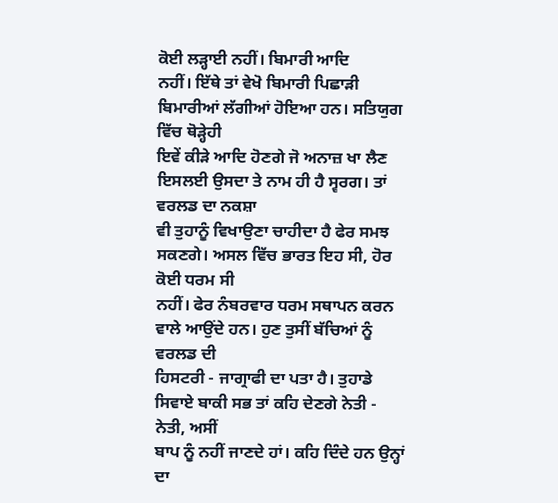ਕੋਈ ਲੜ੍ਹਾਈ ਨਹੀਂ। ਬਿਮਾਰੀ ਆਦਿ
ਨਹੀਂ। ਇੱਥੇ ਤਾਂ ਵੇਖੋ ਬਿਮਾਰੀ ਪਿਛਾੜੀ ਬਿਮਾਰੀਆਂ ਲੱਗੀਆਂ ਹੋਇਆ ਹਨ। ਸਤਿਯੁਗ ਵਿੱਚ ਥੋੜ੍ਹੇਹੀ
ਇਵੇਂ ਕੀੜੇ ਆਦਿ ਹੋਣਗੇ ਜੋ ਅਨਾਜ਼ ਖਾ ਲੈਣ ਇਸਲਈ ਉਸਦਾ ਤੇ ਨਾਮ ਹੀ ਹੈ ਸ੍ਵਰਗ। ਤਾਂ ਵਰਲਡ ਦਾ ਨਕਸ਼ਾ
ਵੀ ਤੁਹਾਨੂੰ ਵਿਖਾਉਣਾ ਚਾਹੀਦਾ ਹੈ ਫੇਰ ਸਮਝ ਸਕਣਗੇ। ਅਸਲ ਵਿੱਚ ਭਾਰਤ ਇਹ ਸੀ, ਹੋਰ ਕੋਈ ਧਰਮ ਸੀ
ਨਹੀਂ। ਫੇਰ ਨੰਬਰਵਾਰ ਧਰਮ ਸਥਾਪਨ ਕਰਨ ਵਾਲੇ ਆਉਂਦੇ ਹਨ। ਹੁਣ ਤੁਸੀਂ ਬੱਚਿਆਂ ਨੂੰ ਵਰਲਡ ਦੀ
ਹਿਸਟਰੀ - ਜਾਗ੍ਰਾਫੀ ਦਾ ਪਤਾ ਹੈ। ਤੁਹਾਡੇ ਸਿਵਾਏ ਬਾਕੀ ਸਭ ਤਾਂ ਕਹਿ ਦੇਣਗੇ ਨੇਤੀ - ਨੇਤੀ, ਅਸੀਂ
ਬਾਪ ਨੂੰ ਨਹੀਂ ਜਾਣਦੇ ਹਾਂ। ਕਹਿ ਦਿੰਦੇ ਹਨ ਉਨ੍ਹਾਂ ਦਾ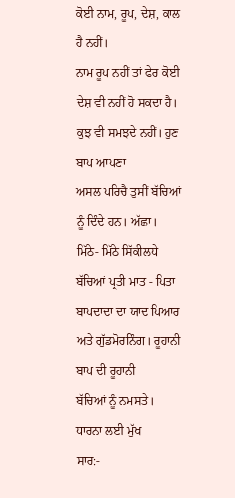ਕੋਈ ਨਾਮ, ਰੂਪ, ਦੇਸ਼, ਕਾਲ ਹੈ ਨਹੀਂ।
ਨਾਮ ਰੂਪ ਨਹੀਂ ਤਾਂ ਫੇਰ ਕੋਈ ਦੇਸ਼ ਵੀ ਨਹੀਂ ਹੋ ਸਕਦਾ ਹੈ। ਕੁਝ ਵੀ ਸਮਝਦੇ ਨਹੀਂ। ਹੁਣ ਬਾਪ ਆਪਣਾ
ਅਸਲ ਪਰਿਚੈ ਤੁਸੀਂ ਬੱਚਿਆਂ ਨੂੰ ਦਿੰਦੇ ਹਨ। ਅੱਛਾ।
ਮਿੱਠੇ- ਮਿੱਠੇ ਸਿੱਕੀਲਧੇ
ਬੱਚਿਆਂ ਪ੍ਰਤੀ ਮਾਤ - ਪਿਤਾ ਬਾਪਦਾਦਾ ਦਾ ਯਾਦ ਪਿਆਰ ਅਤੇ ਗੁੱਡਮੋਰਨਿੰਗ। ਰੂਹਾਨੀ ਬਾਪ ਦੀ ਰੂਹਾਨੀ
ਬੱਚਿਆਂ ਨੂੰ ਨਮਸਤੇ।
ਧਾਰਨਾ ਲਈ ਮੁੱਖ
ਸਾਰ:-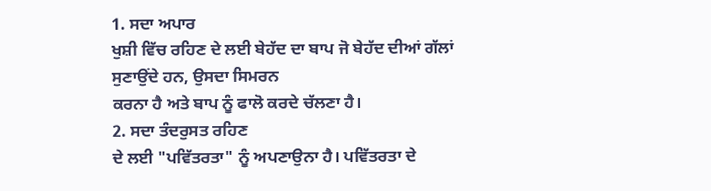1. ਸਦਾ ਅਪਾਰ
ਖੁਸ਼ੀ ਵਿੱਚ ਰਹਿਣ ਦੇ ਲਈ ਬੇਹੱਦ ਦਾ ਬਾਪ ਜੋ ਬੇਹੱਦ ਦੀਆਂ ਗੱਲਾਂ ਸੁਣਾਉਂਦੇ ਹਨ, ਉਸਦਾ ਸਿਮਰਨ
ਕਰਨਾ ਹੈ ਅਤੇ ਬਾਪ ਨੂੰ ਫਾਲੋ ਕਰਦੇ ਚੱਲਣਾ ਹੈ।
2. ਸਦਾ ਤੰਦਰੁਸਤ ਰਹਿਣ
ਦੇ ਲਈ "ਪਵਿੱਤਰਤਾ" ਨੂੰ ਅਪਣਾਉਨਾ ਹੈ। ਪਵਿੱਤਰਤਾ ਦੇ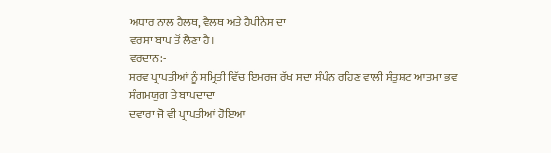ਅਧਾਰ ਨਾਲ ਹੈਲਥ, ਵੈਲਥ ਅਤੇ ਹੈਪੀਨੇਸ ਦਾ
ਵਰਸਾ ਬਾਪ ਤੋਂ ਲੈਣਾ ਹੈ।
ਵਰਦਾਨ:-
ਸਰਵ ਪ੍ਰਾਪਤੀਆਂ ਨੂੰ ਸਮ੍ਰਿਤੀ ਵਿੱਚ ਇਮਰਜ ਰੱਖ ਸਦਾ ਸੰਪੰਨ ਰਹਿਣ ਵਾਲੀ ਸੰਤੁਸ਼ਟ ਆਤਮਾ ਭਵ
ਸੰਗਮਯੁਗ ਤੇ ਬਾਪਦਾਦਾ
ਦਵਾਰਾ ਜੋ ਵੀ ਪ੍ਰਾਪਤੀਆਂ ਹੋਇਆ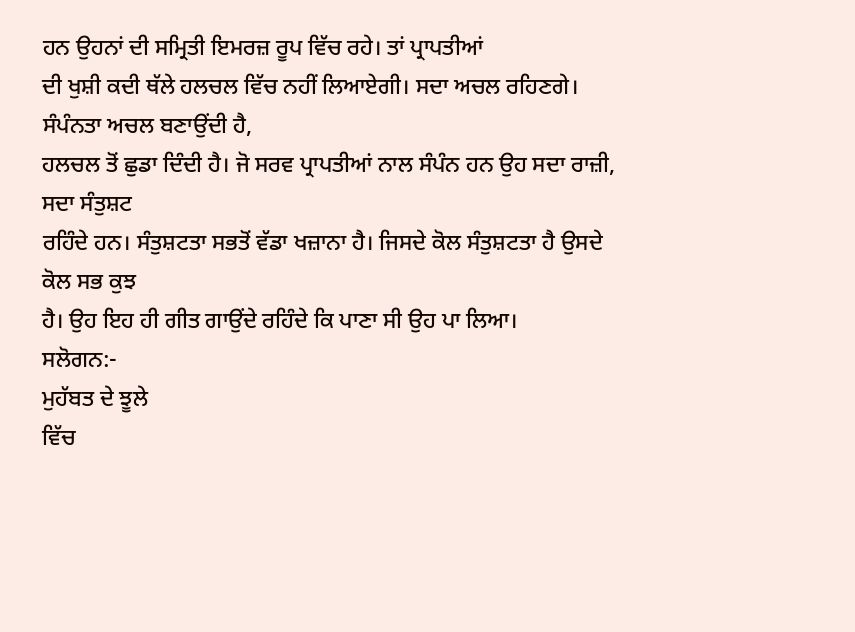ਹਨ ਉਹਨਾਂ ਦੀ ਸਮ੍ਰਿਤੀ ਇਮਰਜ਼ ਰੂਪ ਵਿੱਚ ਰਹੇ। ਤਾਂ ਪ੍ਰਾਪਤੀਆਂ
ਦੀ ਖੁਸ਼ੀ ਕਦੀ ਥੱਲੇ ਹਲਚਲ ਵਿੱਚ ਨਹੀਂ ਲਿਆਏਗੀ। ਸਦਾ ਅਚਲ ਰਹਿਣਗੇ। ਸੰਪੰਨਤਾ ਅਚਲ ਬਣਾਉਂਦੀ ਹੈ,
ਹਲਚਲ ਤੋਂ ਛੁਡਾ ਦਿੰਦੀ ਹੈ। ਜੋ ਸਰਵ ਪ੍ਰਾਪਤੀਆਂ ਨਾਲ ਸੰਪੰਨ ਹਨ ਉਹ ਸਦਾ ਰਾਜ਼ੀ, ਸਦਾ ਸੰਤੁਸ਼ਟ
ਰਹਿੰਦੇ ਹਨ। ਸੰਤੁਸ਼ਟਤਾ ਸਭਤੋਂ ਵੱਡਾ ਖਜ਼ਾਨਾ ਹੈ। ਜਿਸਦੇ ਕੋਲ ਸੰਤੁਸ਼ਟਤਾ ਹੈ ਉਸਦੇ ਕੋਲ ਸਭ ਕੁਝ
ਹੈ। ਉਹ ਇਹ ਹੀ ਗੀਤ ਗਾਉਂਦੇ ਰਹਿੰਦੇ ਕਿ ਪਾਣਾ ਸੀ ਉਹ ਪਾ ਲਿਆ।
ਸਲੋਗਨ:-
ਮੁਹੱਬਤ ਦੇ ਝੂਲੇ
ਵਿੱਚ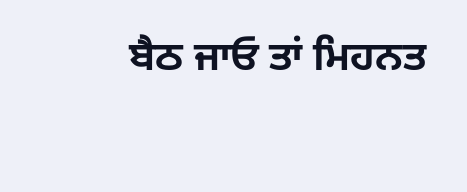ਬੈਠ ਜਾਓ ਤਾਂ ਮਿਹਨਤ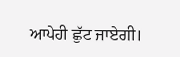ਆਪੇਹੀ ਛੁੱਟ ਜਾਏਗੀ।